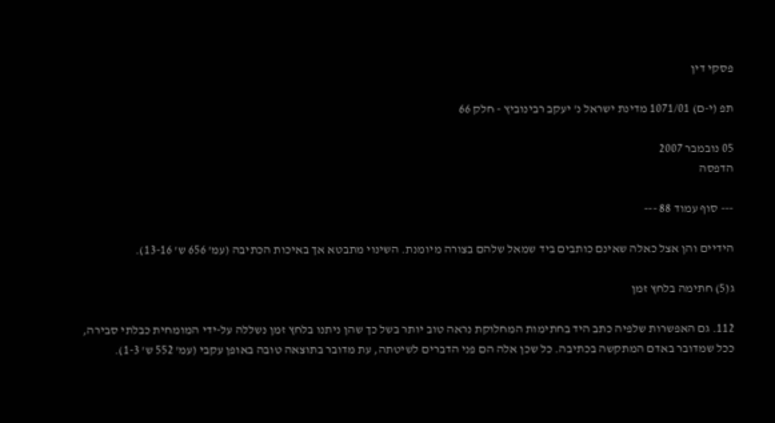פסקי דין

תפ (י-ם) 1071/01 מדינת ישראל נ' יעקב רבינוביץ - חלק 66

05 נובמבר 2007
הדפסה

--- סוף עמוד 88 ---

הידיים והן אצל כאלה שאינם כותבים ביד שמאל שלהם בצורה מיומנת. השינוי מתבטא אך באיכות הכתיבה (עמ' 656 ש' 13-16).

ג(5) חתימה בלחץ זמן

112. גם האפשרות שלפיה כתב היד בחתימות המחלוקת נראה טוב יותר בשל כך שהן ניתנו בלחץ זמן נשללה על-ידי המומחית כבלתי סבירה, ככל שמדובר באדם המתקשה בכתיבה. כל שכן אלה הם פני הדברים לשיטתה, עת מדובר בתוצאה טובה באופן עקבי (עמ' 552 ש' 1-3).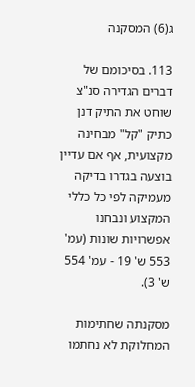ג(6) המסקנה

113. בסיכומם של דברים הגדירה סנ"צ שוחט את התיק דנן כתיק "קל" מבחינה מקצועית, אף אם עדיין בוצעה בגדרו בדיקה מעמיקה לפי כל כללי המקצוע ונבחנו אפשרויות שונות (עמ' 553 ש' 19 - עמ' 554 ש' 3).

מסקנתה שחתימות המחלוקת לא נחתמו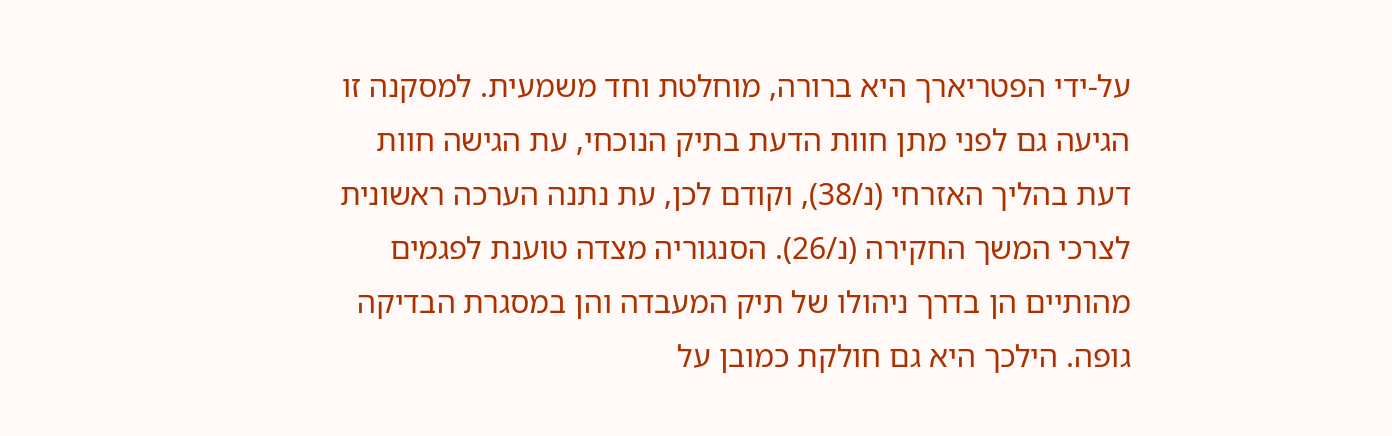על-ידי הפטריארך היא ברורה, מוחלטת וחד משמעית. למסקנה זו הגיעה גם לפני מתן חוות הדעת בתיק הנוכחי, עת הגישה חוות דעת בהליך האזרחי (נ/38), וקודם לכן, עת נתנה הערכה ראשונית לצרכי המשך החקירה (נ/26). הסנגוריה מצדה טוענת לפגמים מהותיים הן בדרך ניהולו של תיק המעבדה והן במסגרת הבדיקה גופה. הילכך היא גם חולקת כמובן על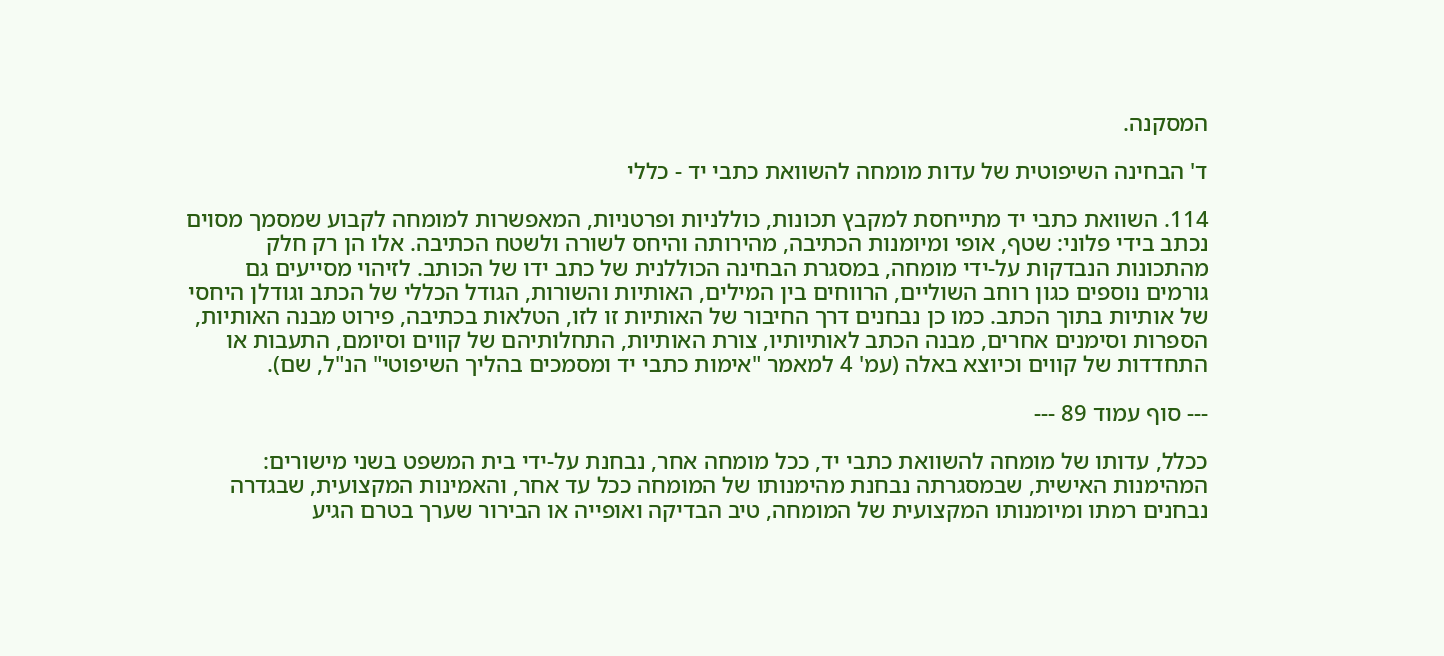המסקנה.

ד' הבחינה השיפוטית של עדות מומחה להשוואת כתבי יד - כללי

114. השוואת כתבי יד מתייחסת למקבץ תכונות, כוללניות ופרטניות, המאפשרות למומחה לקבוע שמסמך מסוים נכתב בידי פלוני: שטף, אופי ומיומנות הכתיבה, מהירותה והיחס לשורה ולשטח הכתיבה. אלו הן רק חלק מהתכונות הנבדקות על-ידי מומחה, במסגרת הבחינה הכוללנית של כתב ידו של הכותב. לזיהוי מסייעים גם גורמים נוספים כגון רוחב השוליים, הרווחים בין המילים, האותיות והשורות, הגודל הכללי של הכתב וגודלן היחסי של אותיות בתוך הכתב. כמו כן נבחנים דרך החיבור של האותיות זו לזו, הטלאות בכתיבה, פירוט מבנה האותיות, הספרות וסימנים אחרים, מבנה הכתב לאותיותיו, צורת האותיות, התחלותיהם של קווים וסיומם, התעבות או התחדדות של קווים וכיוצא באלה (עמ' 4 למאמר "אימות כתבי יד ומסמכים בהליך השיפוטי" הנ"ל, שם).

--- סוף עמוד 89 ---

ככלל, עדותו של מומחה להשוואת כתבי יד, ככל מומחה אחר, נבחנת על-ידי בית המשפט בשני מישורים: המהימנות האישית, שבמסגרתה נבחנת מהימנותו של המומחה ככל עד אחר, והאמינות המקצועית, שבגדרה נבחנים רמתו ומיומנותו המקצועית של המומחה, טיב הבדיקה ואופייה או הבירור שערך בטרם הגיע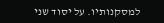למסקנותיו. על יסוד שני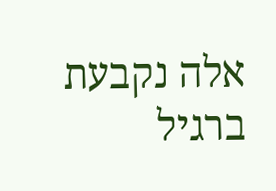אלה נקבעת ברגיל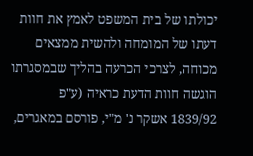יכולתו של בית המשפט לאמץ את חוות דעתו של המומחה ולהשית ממצאים מכוחה, לצרכי הכרעה בהליך שבמסגרתו הוגשה חוות הדעת כראיה (ע"פ 1839/92 אשקר נ' מ"י, פורסם במאגרים,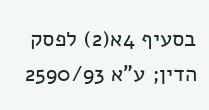בסעיף 4א(2) לפסק הדין; ע"א 2590/93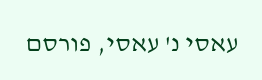עאסי נ' עאסי, פורסם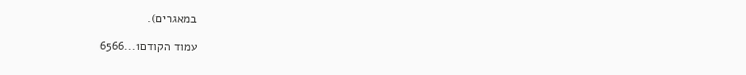במאגרים).

עמוד הקודם1...6566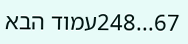67...248עמוד הבא